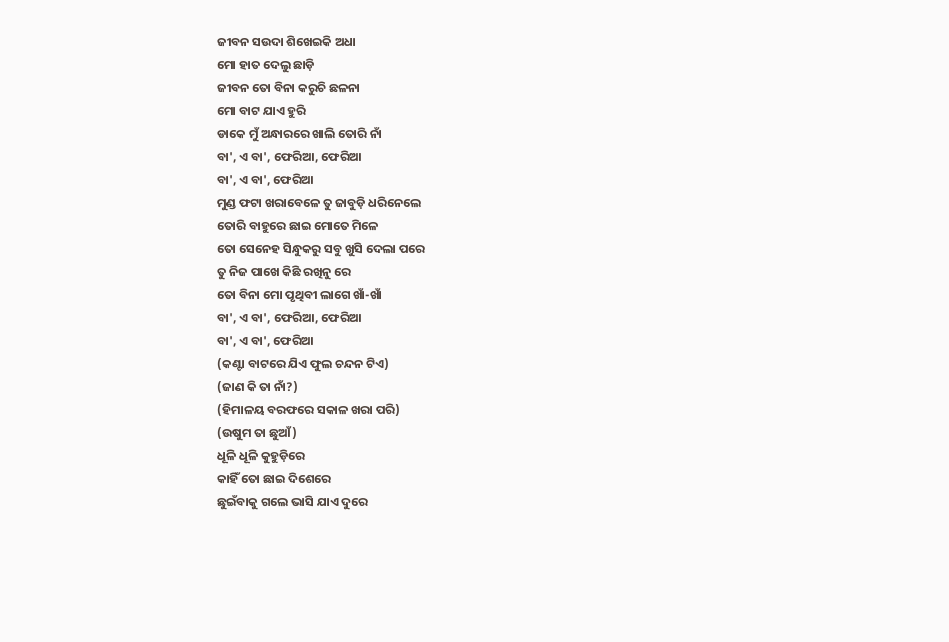ଜୀବନ ସଉଦା ଶିଖେଇକି ଅଧା
ମୋ ହାତ ଦେଲୁ ଛାଡ଼ି
ଜୀବନ ତୋ ବିନା କରୁଚି ଛଳନା
ମୋ ବାଟ ଯାଏ ହୁରି
ଡାକେ ମୁଁ ଅନ୍ଧାରରେ ଖାଲି ତୋରି ନାଁ
ବା', ଏ ବା', ଫେରିଆ, ଫେରିଆ
ବା', ଏ ବା', ଫେରିଆ
ମୁଣ୍ଡ ଫଟା ଖରାବେଳେ ତୁ ଜାବୁଡ଼ି ଧରିନେଲେ
ତୋରି ବାହୁରେ ଛାଇ ମୋତେ ମିଳେ
ତୋ ସେନେହ ସିନ୍ଧୁକରୁ ସବୁ ଖୁସି ଦେଲା ପରେ
ତୁ ନିଜ ପାଖେ କିଛି ରଖିନୁ ରେ
ତୋ ବିନା ମୋ ପୃଥିବୀ ଲାଗେ ଖାଁ-ଖାଁ
ବା', ଏ ବା', ଫେରିଆ, ଫେରିଆ
ବା', ଏ ବା', ଫେରିଆ
(କଣ୍ଟା ବାଟରେ ଯିଏ ଫୁଲ ଚନ୍ଦନ ଟିଏ)
(ଜାଣ କି ତା ନାଁ?)
(ହିମାଳୟ ବରଫରେ ସକାଳ ଖରା ପରି)
(ଉଷୁମ ତା ଛୁଆଁ)
ଧୂଳି ଧୂଳି କୁହୁଡ଼ିରେ
କାହିଁ ତୋ ଛାଇ ଦିଶେରେ
ଛୁଇଁବାକୁ ଗଲେ ଭାସି ଯାଏ ଦୁରେ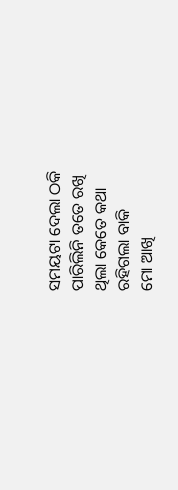ସମୟଟା ଦେଲା ଠକି
ପାରିଲିନି ତତେ ରଖି
ଥିଲା କେତେ କଥା
ରହିଗଲା ବାକି
ମୋ ଆଖି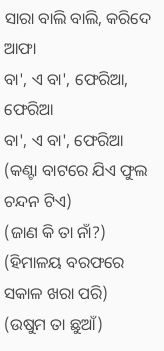ସାରା ବାଲି ବାଲି, କରିଦେ ଆଫା
ବା', ଏ ବା', ଫେରିଆ, ଫେରିଆ
ବା', ଏ ବା', ଫେରିଆ
(କଣ୍ଟା ବାଟରେ ଯିଏ ଫୁଲ ଚନ୍ଦନ ଟିଏ)
(ଜାଣ କି ତା ନାଁ?)
(ହିମାଳୟ ବରଫରେ ସକାଳ ଖରା ପରି)
(ଉଷୁମ ତା ଛୁଆଁ)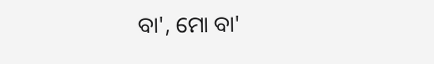ବା', ମୋ ବା'